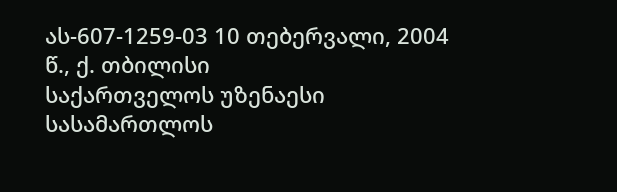ას-607-1259-03 10 თებერვალი, 2004 წ., ქ. თბილისი
საქართველოს უზენაესი სასამართლოს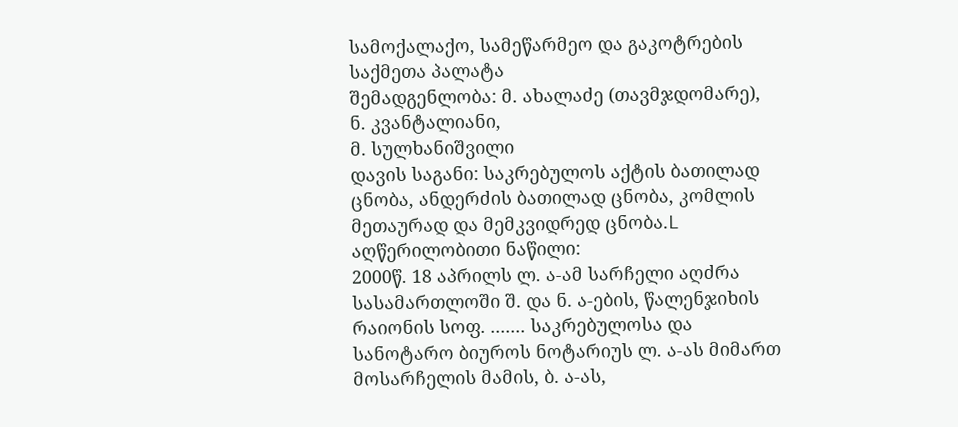სამოქალაქო, სამეწარმეო და გაკოტრების საქმეთა პალატა
შემადგენლობა: მ. ახალაძე (თავმჯდომარე),
ნ. კვანტალიანი,
მ. სულხანიშვილი
დავის საგანი: საკრებულოს აქტის ბათილად ცნობა, ანდერძის ბათილად ცნობა, კომლის მეთაურად და მემკვიდრედ ცნობა.L
აღწერილობითი ნაწილი:
2000წ. 18 აპრილს ლ. ა-ამ სარჩელი აღძრა სასამართლოში შ. და ნ. ა-ების, წალენჯიხის რაიონის სოფ. ....... საკრებულოსა და სანოტარო ბიუროს ნოტარიუს ლ. ა-ას მიმართ მოსარჩელის მამის, ბ. ა-ას,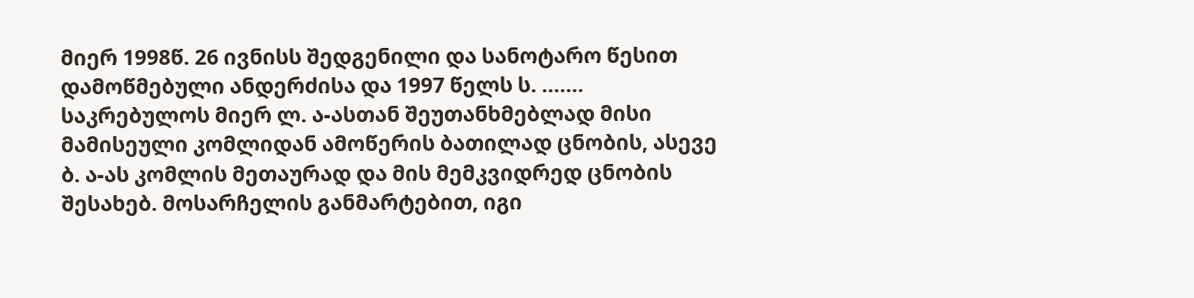მიერ 1998წ. 26 ივნისს შედგენილი და სანოტარო წესით დამოწმებული ანდერძისა და 1997 წელს ს. ....... საკრებულოს მიერ ლ. ა-ასთან შეუთანხმებლად მისი მამისეული კომლიდან ამოწერის ბათილად ცნობის, ასევე ბ. ა-ას კომლის მეთაურად და მის მემკვიდრედ ცნობის შესახებ. მოსარჩელის განმარტებით, იგი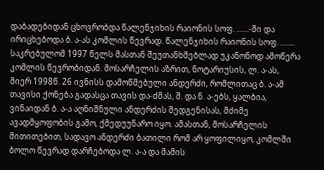დაბადებიდან ცხოვრობდა წალენჯიხის რაიონის სოფ. ......-ში და ირიცხებოდა ბ. ა-ას კომლის წევრად. წალენჯიხის რაიონის სოფ. ....... საკრებულომ 1997 წელს მასთან შეუთანხმებლად უკანონოდ ამოწერა კომლის წევრობიდან. მოსარჩელის აზრით, ნოტარიუსის, ლ. ა-ას, მიერ 1998წ. 26 ივნისს დამოწმებული ანდერძი, რომლითაც ბ. ა-ამ თავისი ქონება გადასცა თავის და-ძმას, შ. და ნ. ა-ებს, ყალბია, ვინაიდან ბ. ა-ა აღნიშნული ანდერძის შედგენისას, მძიმე ავადმყოფობის გამო, ქმედუუნარო იყო. ამასთან, მოსარჩელის მითითებით, სადავო ანდერძი ბათილი რომ არ ყოფილიყო, კომლში ბოლო წევრად დარჩებოდა ლ. ა-ა და მამის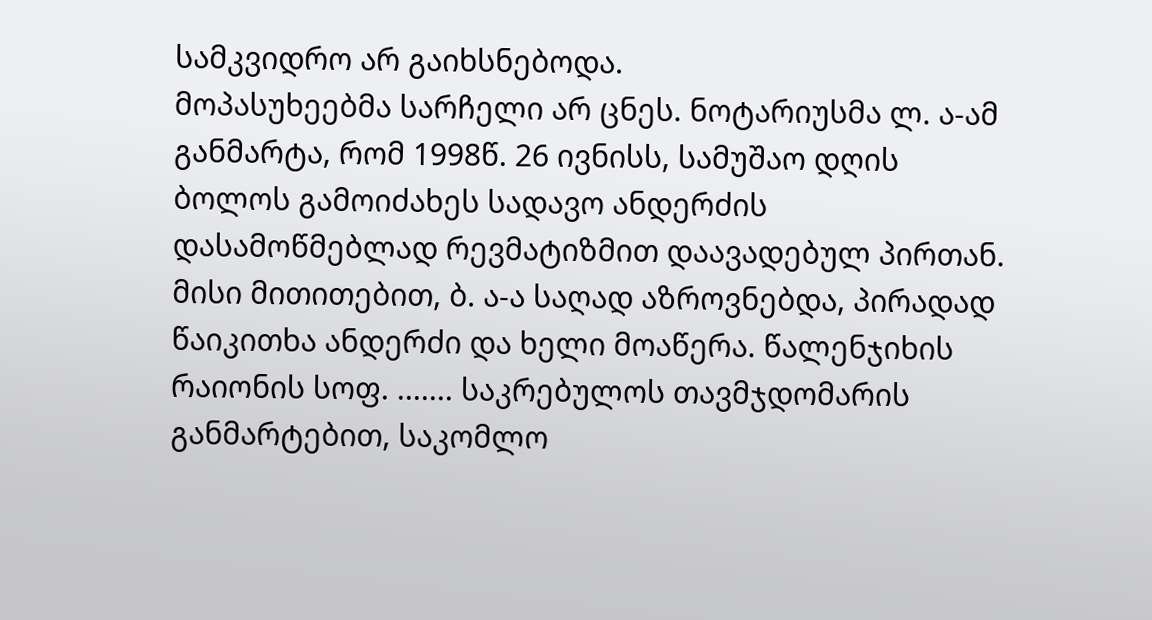სამკვიდრო არ გაიხსნებოდა.
მოპასუხეებმა სარჩელი არ ცნეს. ნოტარიუსმა ლ. ა-ამ განმარტა, რომ 1998წ. 26 ივნისს, სამუშაო დღის ბოლოს გამოიძახეს სადავო ანდერძის დასამოწმებლად რევმატიზმით დაავადებულ პირთან. მისი მითითებით, ბ. ა-ა საღად აზროვნებდა, პირადად წაიკითხა ანდერძი და ხელი მოაწერა. წალენჯიხის რაიონის სოფ. ....... საკრებულოს თავმჯდომარის განმარტებით, საკომლო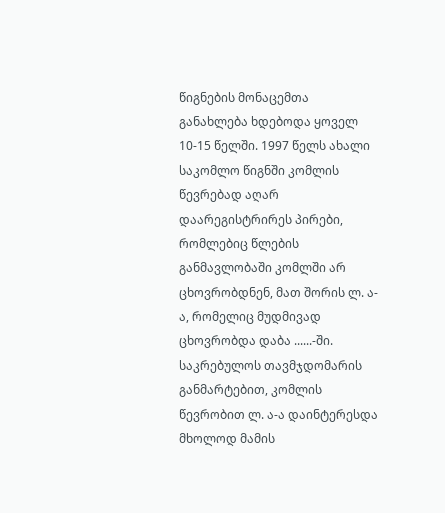წიგნების მონაცემთა განახლება ხდებოდა ყოველ 10-15 წელში. 1997 წელს ახალი საკომლო წიგნში კომლის წევრებად აღარ დაარეგისტრირეს პირები, რომლებიც წლების განმავლობაში კომლში არ ცხოვრობდნენ, მათ შორის ლ. ა-ა, რომელიც მუდმივად ცხოვრობდა დაბა ......-ში. საკრებულოს თავმჯდომარის განმარტებით, კომლის წევრობით ლ. ა-ა დაინტერესდა მხოლოდ მამის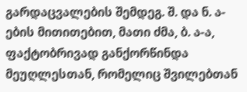გარდაცვალების შემდეგ. შ. და ნ. ა-ების მითითებით, მათი ძმა, ბ. ა-ა, ფაქტობრივად განქორწინდა მეუღლესთან, რომელიც შვილებთან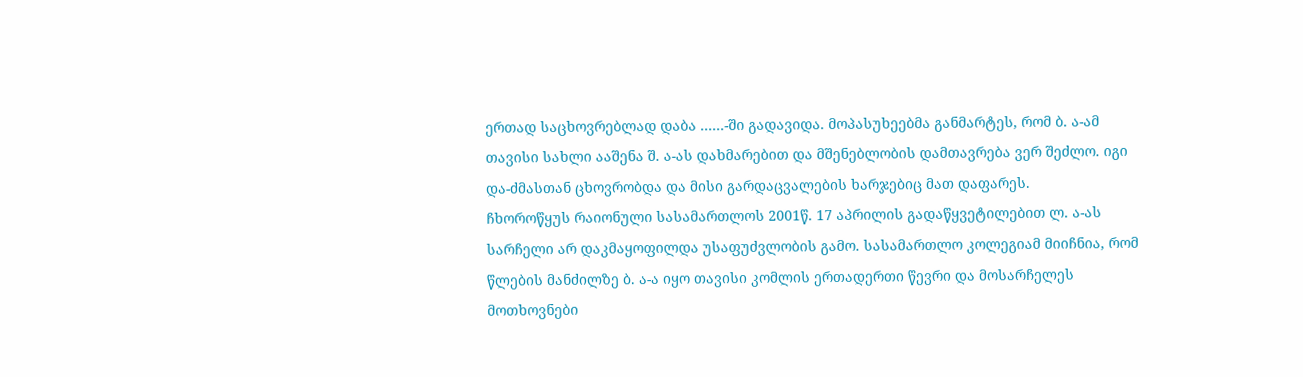ერთად საცხოვრებლად დაბა ......-ში გადავიდა. მოპასუხეებმა განმარტეს, რომ ბ. ა-ამ თავისი სახლი ააშენა შ. ა-ას დახმარებით და მშენებლობის დამთავრება ვერ შეძლო. იგი და-ძმასთან ცხოვრობდა და მისი გარდაცვალების ხარჯებიც მათ დაფარეს.
ჩხოროწყუს რაიონული სასამართლოს 2001წ. 17 აპრილის გადაწყვეტილებით ლ. ა-ას სარჩელი არ დაკმაყოფილდა უსაფუძვლობის გამო. სასამართლო კოლეგიამ მიიჩნია, რომ წლების მანძილზე ბ. ა-ა იყო თავისი კომლის ერთადერთი წევრი და მოსარჩელეს მოთხოვნები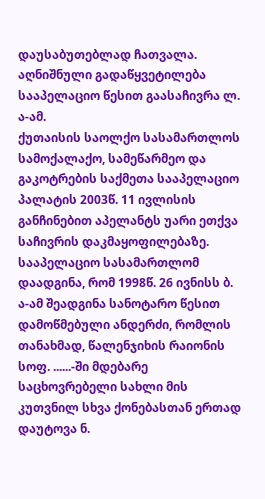დაუსაბუთებლად ჩათვალა.
აღნიშნული გადაწყვეტილება სააპელაციო წესით გაასაჩივრა ლ. ა-ამ.
ქუთაისის საოლქო სასამართლოს სამოქალაქო, სამეწარმეო და გაკოტრების საქმეთა სააპელაციო პალატის 2003წ. 11 ივლისის განჩინებით აპელანტს უარი ეთქვა საჩივრის დაკმაყოფილებაზე. სააპელაციო სასამართლომ დაადგინა, რომ 1998წ. 26 ივნისს ბ. ა-ამ შეადგინა სანოტარო წესით დამოწმებული ანდერძი, რომლის თანახმად, წალენჯიხის რაიონის სოფ. ......-ში მდებარე საცხოვრებელი სახლი მის კუთვნილ სხვა ქონებასთან ერთად დაუტოვა ნ.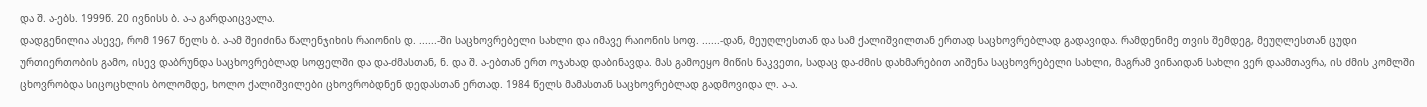და შ. ა-ებს. 1999წ. 20 ივნისს ბ. ა-ა გარდაიცვალა.
დადგენილია ასევე, რომ 1967 წელს ბ. ა-ამ შეიძინა წალენჯიხის რაიონის დ. ......-ში საცხოვრებელი სახლი და იმავე რაიონის სოფ. ......-დან, მეუღლესთან და სამ ქალიშვილთან ერთად საცხოვრებლად გადავიდა. რამდენიმე თვის შემდეგ, მეუღლესთან ცუდი ურთიერთობის გამო, ისევ დაბრუნდა საცხოვრებლად სოფელში და და-ძმასთან, ნ. და შ. ა-ებთან ერთ ოჯახად დაბინავდა. მას გამოეყო მიწის ნაკვეთი, სადაც და-ძმის დახმარებით აიშენა საცხოვრებელი სახლი, მაგრამ ვინაიდან სახლი ვერ დაამთავრა, ის ძმის კომლში ცხოვრობდა სიცოცხლის ბოლომდე, ხოლო ქალიშვილები ცხოვრობდნენ დედასთან ერთად. 1984 წელს მამასთან საცხოვრებლად გადმოვიდა ლ. ა-ა.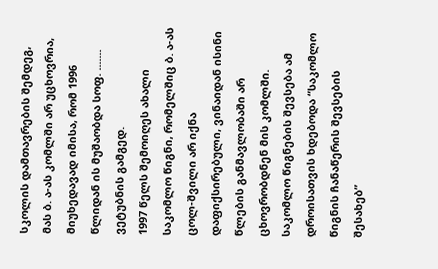სკოლის დამთავრების შემდეგ, მას ბ. ა-ას კომლში არ უცხოვრია, მიუხედავად იმისა, რომ 1996 წლიდან ის მუშაობდა სოფ. ....... ვეტუბნის გამგედ.
1997 წელს შემოიღეს ახალი საკომლო წიგნი, რომელშიც ბ. ა-ას ცოლ-შვილი არ იქნა დაფიქსირებული, ვინაიდან ისინი წლების განმავლობაში არ ცხოვრობდნენ მის კომლში. საკომლო წიგნების შევსება ამ დროისათვის ხდებოდა “საკომლო წიგნის ჩანაწერის შევსების შესახებ”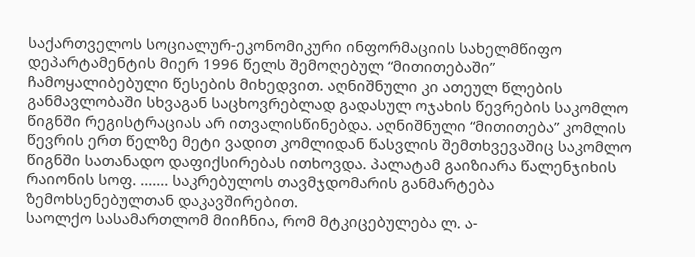საქართველოს სოციალურ-ეკონომიკური ინფორმაციის სახელმწიფო დეპარტამენტის მიერ 1996 წელს შემოღებულ “მითითებაში” ჩამოყალიბებული წესების მიხედვით. აღნიშნული კი ათეულ წლების განმავლობაში სხვაგან საცხოვრებლად გადასულ ოჯახის წევრების საკომლო წიგნში რეგისტრაციას არ ითვალისწინებდა. აღნიშნული “მითითება” კომლის წევრის ერთ წელზე მეტი ვადით კომლიდან წასვლის შემთხვევაშიც საკომლო წიგნში სათანადო დაფიქსირებას ითხოვდა. პალატამ გაიზიარა წალენჯიხის რაიონის სოფ. ....... საკრებულოს თავმჯდომარის განმარტება ზემოხსენებულთან დაკავშირებით.
საოლქო სასამართლომ მიიჩნია, რომ მტკიცებულება ლ. ა-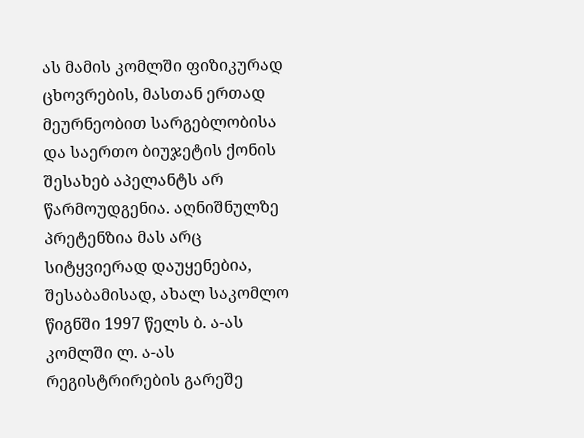ას მამის კომლში ფიზიკურად ცხოვრების, მასთან ერთად მეურნეობით სარგებლობისა და საერთო ბიუჯეტის ქონის შესახებ აპელანტს არ წარმოუდგენია. აღნიშნულზე პრეტენზია მას არც სიტყვიერად დაუყენებია, შესაბამისად, ახალ საკომლო წიგნში 1997 წელს ბ. ა-ას კომლში ლ. ა-ას რეგისტრირების გარეშე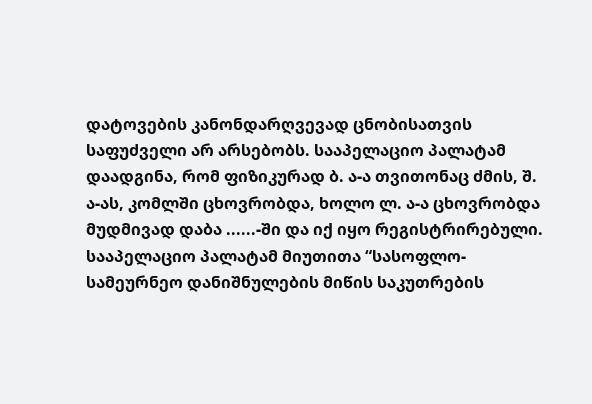დატოვების კანონდარღვევად ცნობისათვის საფუძველი არ არსებობს. სააპელაციო პალატამ დაადგინა, რომ ფიზიკურად ბ. ა-ა თვითონაც ძმის, შ. ა-ას, კომლში ცხოვრობდა, ხოლო ლ. ა-ა ცხოვრობდა მუდმივად დაბა ......-ში და იქ იყო რეგისტრირებული.
სააპელაციო პალატამ მიუთითა “სასოფლო-სამეურნეო დანიშნულების მიწის საკუთრების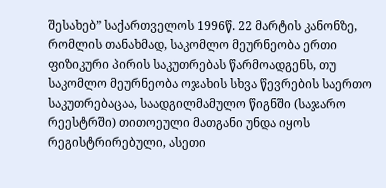შესახებ” საქართველოს 1996წ. 22 მარტის კანონზე, რომლის თანახმად, საკომლო მეურნეობა ერთი ფიზიკური პირის საკუთრებას წარმოადგენს, თუ საკომლო მეურნეობა ოჯახის სხვა წევრების საერთო საკუთრებაცაა, საადგილმამულო წიგნში (საჯარო რეესტრში) თითოეული მათგანი უნდა იყოს რეგისტრირებული, ასეთი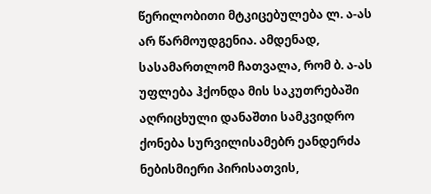წერილობითი მტკიცებულება ლ. ა-ას არ წარმოუდგენია. ამდენად, სასამართლომ ჩათვალა, რომ ბ. ა-ას უფლება ჰქონდა მის საკუთრებაში აღრიცხული დანაშთი სამკვიდრო ქონება სურვილისამებრ ეანდერძა ნებისმიერი პირისათვის,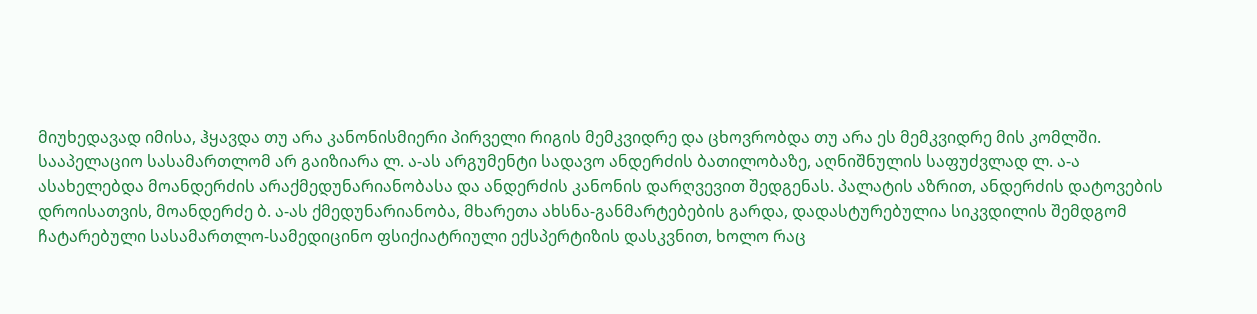მიუხედავად იმისა, ჰყავდა თუ არა კანონისმიერი პირველი რიგის მემკვიდრე და ცხოვრობდა თუ არა ეს მემკვიდრე მის კომლში.
სააპელაციო სასამართლომ არ გაიზიარა ლ. ა-ას არგუმენტი სადავო ანდერძის ბათილობაზე, აღნიშნულის საფუძვლად ლ. ა-ა ასახელებდა მოანდერძის არაქმედუნარიანობასა და ანდერძის კანონის დარღვევით შედგენას. პალატის აზრით, ანდერძის დატოვების დროისათვის, მოანდერძე ბ. ა-ას ქმედუნარიანობა, მხარეთა ახსნა-განმარტებების გარდა, დადასტურებულია სიკვდილის შემდგომ ჩატარებული სასამართლო-სამედიცინო ფსიქიატრიული ექსპერტიზის დასკვნით, ხოლო რაც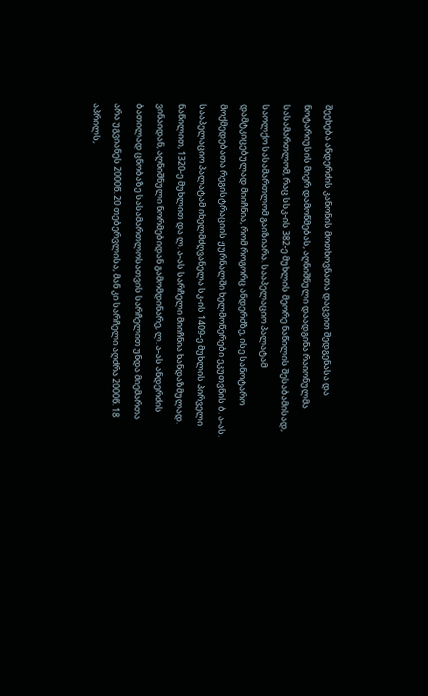შეეხება ანდერძის კანონის მოთხოვნათა დაცვით შედგენასა და ნოტარიუსის მიერ დამოწმებას, აღნიშნული დაადგინა რაიონულმა სასამართლომ, რაც სსკ-ის 382-ე მუხლის მეორე ნაწილის შესაბამისად, საოლქო სასამართლომ გაიზიარა. სააპელაციო პალატამ დამტკიცებულად მიიჩნია, რომ როგორც ანდერძზე, ისე სანოტარო მოქმედებათა რეგისტრაციის ჟურნალში ხელმოწერები ეკუთვნის ბ. ა-ას.
სააპელაციო პალატამ იხელმძღვანელა სკ-ის 1409-ე მუხლის პირველი ნაწილით, 1320-ე მუხლით და ლ. ა-ას სარჩელი მიიჩნია ხანდაზმულად. ვინაიდან, აღნიშნული ნორმებიდან გამომდინარე, ლ. ა-ას ანდერძის ბათილად ცნობაზე სასამართლოსათვის სარჩელით უნდა მიემართა არა უგვიანეს 2000წ. 20 თებერვლისა, მან კი სარჩელი აღძრა 2000წ. 18 აპრილს,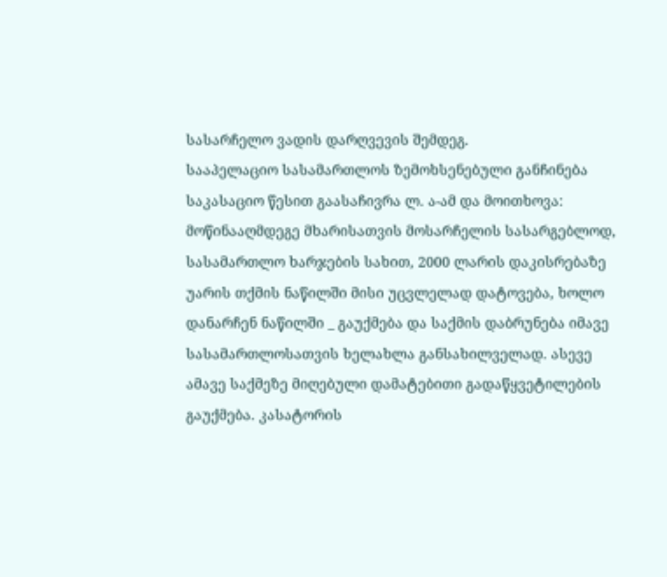სასარჩელო ვადის დარღვევის შემდეგ.
სააპელაციო სასამართლოს ზემოხსენებული განჩინება საკასაციო წესით გაასაჩივრა ლ. ა-ამ და მოითხოვა: მოწინააღმდეგე მხარისათვის მოსარჩელის სასარგებლოდ, სასამართლო ხარჯების სახით, 2000 ლარის დაკისრებაზე უარის თქმის ნაწილში მისი უცვლელად დატოვება, ხოლო დანარჩენ ნაწილში _ გაუქმება და საქმის დაბრუნება იმავე სასამართლოსათვის ხელახლა განსახილველად. ასევე ამავე საქმეზე მიღებული დამატებითი გადაწყვეტილების გაუქმება. კასატორის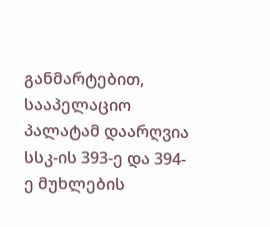განმარტებით, სააპელაციო პალატამ დაარღვია სსკ-ის 393-ე და 394-ე მუხლების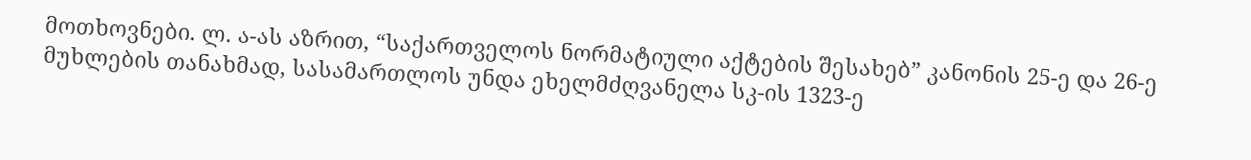მოთხოვნები. ლ. ა-ას აზრით, “საქართველოს ნორმატიული აქტების შესახებ” კანონის 25-ე და 26-ე მუხლების თანახმად, სასამართლოს უნდა ეხელმძღვანელა სკ-ის 1323-ე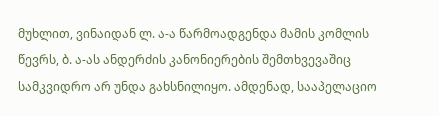მუხლით, ვინაიდან ლ. ა-ა წარმოადგენდა მამის კომლის წევრს, ბ. ა-ას ანდერძის კანონიერების შემთხვევაშიც სამკვიდრო არ უნდა გახსნილიყო. ამდენად, სააპელაციო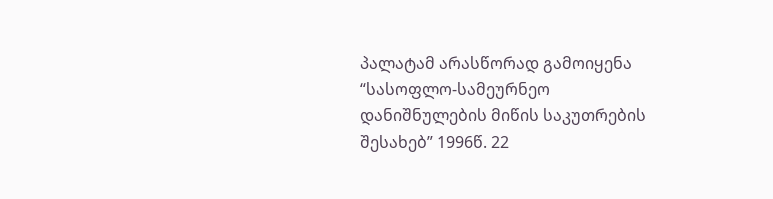პალატამ არასწორად გამოიყენა “სასოფლო-სამეურნეო დანიშნულების მიწის საკუთრების შესახებ” 1996წ. 22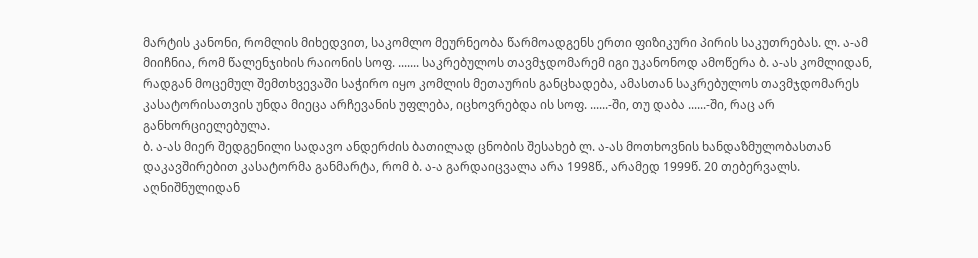მარტის კანონი, რომლის მიხედვით, საკომლო მეურნეობა წარმოადგენს ერთი ფიზიკური პირის საკუთრებას. ლ. ა-ამ მიიჩნია, რომ წალენჯიხის რაიონის სოფ. ....... საკრებულოს თავმჯდომარემ იგი უკანონოდ ამოწერა ბ. ა-ას კომლიდან, რადგან მოცემულ შემთხვევაში საჭირო იყო კომლის მეთაურის განცხადება, ამასთან საკრებულოს თავმჯდომარეს კასატორისათვის უნდა მიეცა არჩევანის უფლება, იცხოვრებდა ის სოფ. ......-ში, თუ დაბა ......-ში, რაც არ განხორციელებულა.
ბ. ა-ას მიერ შედგენილი სადავო ანდერძის ბათილად ცნობის შესახებ ლ. ა-ას მოთხოვნის ხანდაზმულობასთან დაკავშირებით კასატორმა განმარტა, რომ ბ. ა-ა გარდაიცვალა არა 1998წ., არამედ 1999წ. 20 თებერვალს. აღნიშნულიდან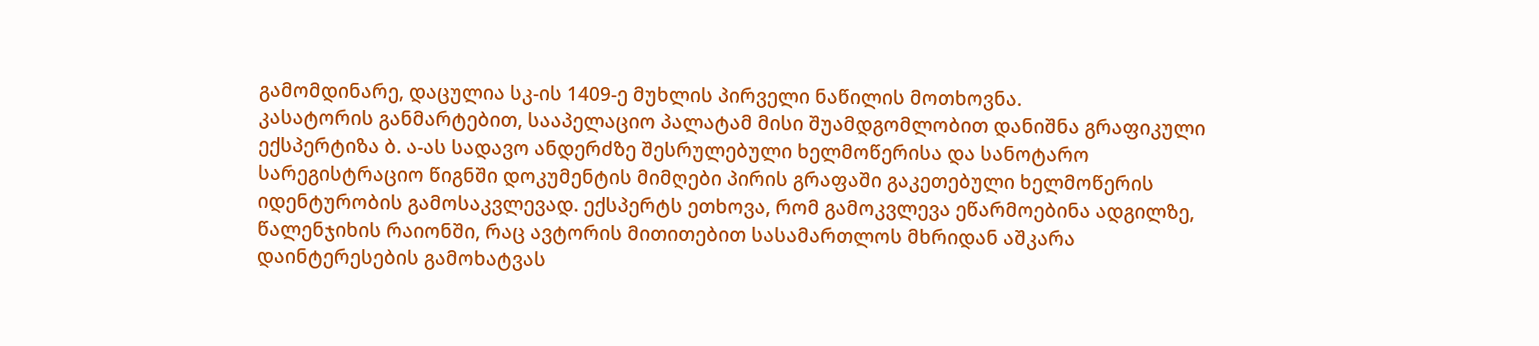გამომდინარე, დაცულია სკ-ის 1409-ე მუხლის პირველი ნაწილის მოთხოვნა.
კასატორის განმარტებით, სააპელაციო პალატამ მისი შუამდგომლობით დანიშნა გრაფიკული ექსპერტიზა ბ. ა-ას სადავო ანდერძზე შესრულებული ხელმოწერისა და სანოტარო სარეგისტრაციო წიგნში დოკუმენტის მიმღები პირის გრაფაში გაკეთებული ხელმოწერის იდენტურობის გამოსაკვლევად. ექსპერტს ეთხოვა, რომ გამოკვლევა ეწარმოებინა ადგილზე, წალენჯიხის რაიონში, რაც ავტორის მითითებით სასამართლოს მხრიდან აშკარა დაინტერესების გამოხატვას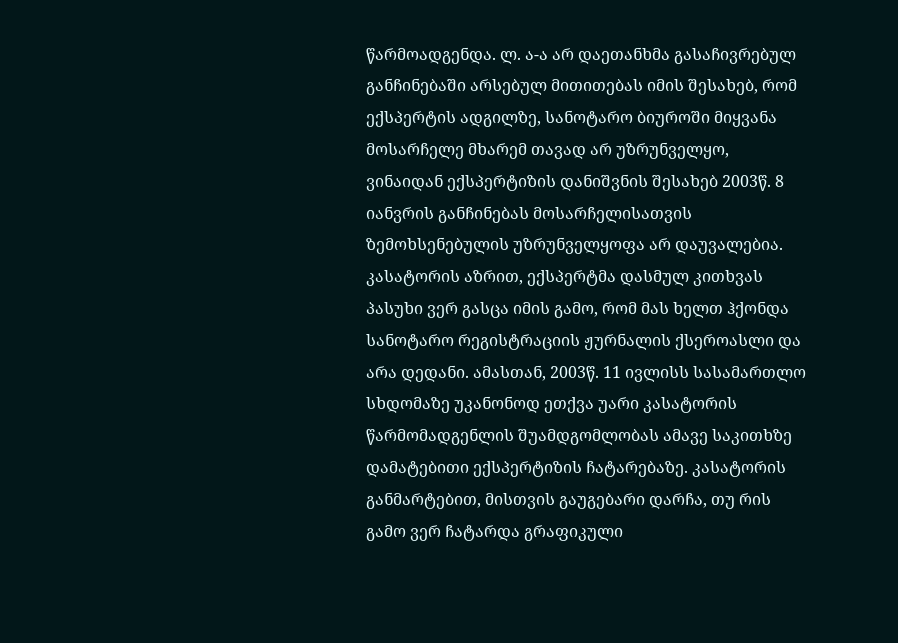წარმოადგენდა. ლ. ა-ა არ დაეთანხმა გასაჩივრებულ განჩინებაში არსებულ მითითებას იმის შესახებ, რომ ექსპერტის ადგილზე, სანოტარო ბიუროში მიყვანა მოსარჩელე მხარემ თავად არ უზრუნველყო, ვინაიდან ექსპერტიზის დანიშვნის შესახებ 2003წ. 8 იანვრის განჩინებას მოსარჩელისათვის ზემოხსენებულის უზრუნველყოფა არ დაუვალებია. კასატორის აზრით, ექსპერტმა დასმულ კითხვას პასუხი ვერ გასცა იმის გამო, რომ მას ხელთ ჰქონდა სანოტარო რეგისტრაციის ჟურნალის ქსეროასლი და არა დედანი. ამასთან, 2003წ. 11 ივლისს სასამართლო სხდომაზე უკანონოდ ეთქვა უარი კასატორის წარმომადგენლის შუამდგომლობას ამავე საკითხზე დამატებითი ექსპერტიზის ჩატარებაზე. კასატორის განმარტებით, მისთვის გაუგებარი დარჩა, თუ რის გამო ვერ ჩატარდა გრაფიკული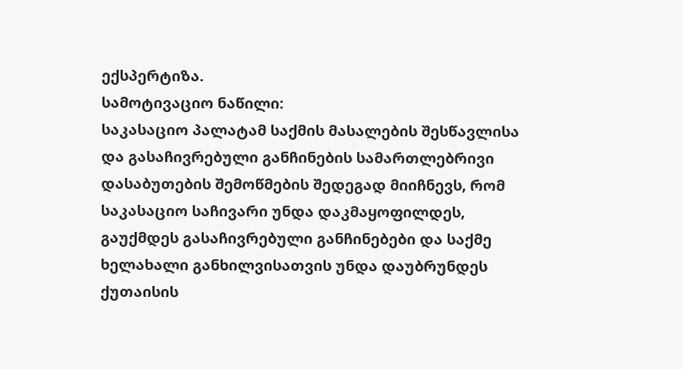ექსპერტიზა.
სამოტივაციო ნაწილი:
საკასაციო პალატამ საქმის მასალების შესწავლისა და გასაჩივრებული განჩინების სამართლებრივი დასაბუთების შემოწმების შედეგად მიიჩნევს, რომ საკასაციო საჩივარი უნდა დაკმაყოფილდეს, გაუქმდეს გასაჩივრებული განჩინებები და საქმე ხელახალი განხილვისათვის უნდა დაუბრუნდეს ქუთაისის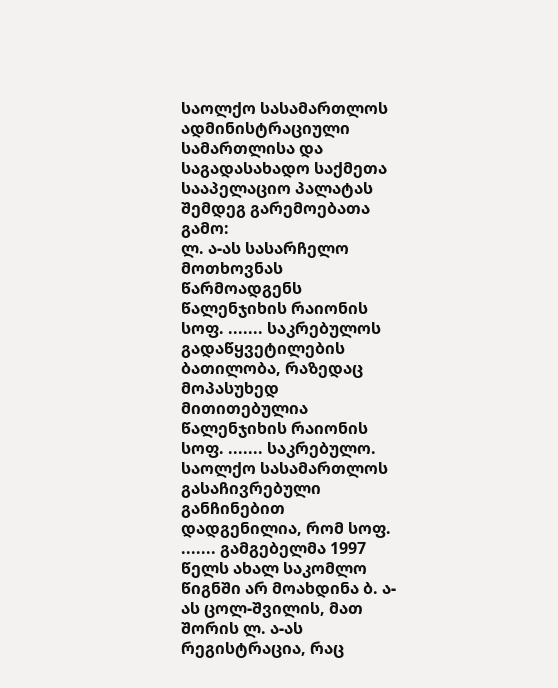საოლქო სასამართლოს ადმინისტრაციული სამართლისა და საგადასახადო საქმეთა სააპელაციო პალატას შემდეგ გარემოებათა გამო:
ლ. ა-ას სასარჩელო მოთხოვნას წარმოადგენს წალენჯიხის რაიონის სოფ. ....... საკრებულოს გადაწყვეტილების ბათილობა, რაზედაც მოპასუხედ მითითებულია წალენჯიხის რაიონის სოფ. ....... საკრებულო.
საოლქო სასამართლოს გასაჩივრებული განჩინებით დადგენილია, რომ სოფ. ....... გამგებელმა 1997 წელს ახალ საკომლო წიგნში არ მოახდინა ბ. ა-ას ცოლ-შვილის, მათ შორის ლ. ა-ას რეგისტრაცია, რაც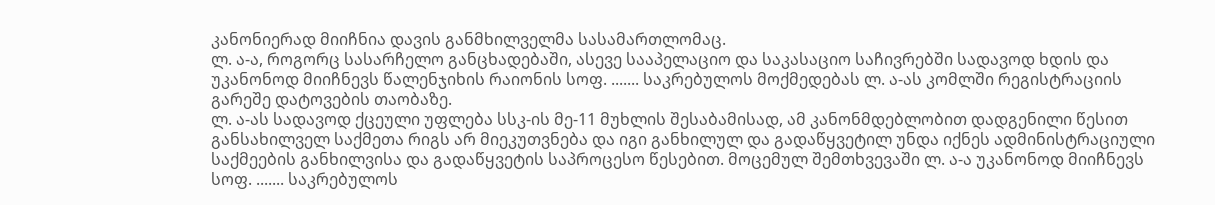კანონიერად მიიჩნია დავის განმხილველმა სასამართლომაც.
ლ. ა-ა, როგორც სასარჩელო განცხადებაში, ასევე სააპელაციო და საკასაციო საჩივრებში სადავოდ ხდის და უკანონოდ მიიჩნევს წალენჯიხის რაიონის სოფ. ....... საკრებულოს მოქმედებას ლ. ა-ას კომლში რეგისტრაციის გარეშე დატოვების თაობაზე.
ლ. ა-ას სადავოდ ქცეული უფლება სსკ-ის მე-11 მუხლის შესაბამისად, ამ კანონმდებლობით დადგენილი წესით განსახილველ საქმეთა რიგს არ მიეკუთვნება და იგი განხილულ და გადაწყვეტილ უნდა იქნეს ადმინისტრაციული საქმეების განხილვისა და გადაწყვეტის საპროცესო წესებით. მოცემულ შემთხვევაში ლ. ა-ა უკანონოდ მიიჩნევს სოფ. ....... საკრებულოს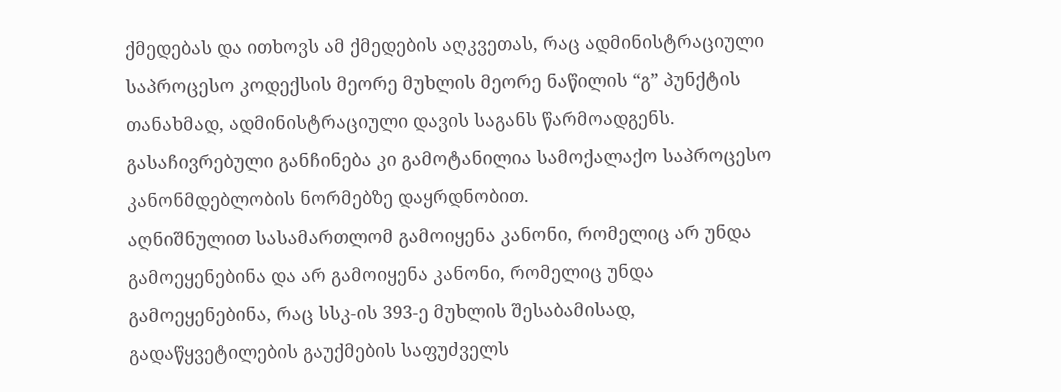ქმედებას და ითხოვს ამ ქმედების აღკვეთას, რაც ადმინისტრაციული საპროცესო კოდექსის მეორე მუხლის მეორე ნაწილის “გ” პუნქტის თანახმად, ადმინისტრაციული დავის საგანს წარმოადგენს. გასაჩივრებული განჩინება კი გამოტანილია სამოქალაქო საპროცესო კანონმდებლობის ნორმებზე დაყრდნობით.
აღნიშნულით სასამართლომ გამოიყენა კანონი, რომელიც არ უნდა გამოეყენებინა და არ გამოიყენა კანონი, რომელიც უნდა გამოეყენებინა, რაც სსკ-ის 393-ე მუხლის შესაბამისად, გადაწყვეტილების გაუქმების საფუძველს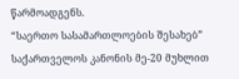წარმოადგენს.
“საერთო სასამართლოების შესახებ” საქართველოს კანონის მე-20 მუხლით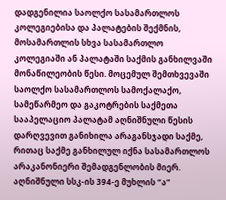დადგენილია საოლქო სასამართლოს კოლეგიებისა და პალატების შექმნის, მოსამართლის სხვა სასამართლო კოლეგიაში ან პალატაში საქმის განხილვაში მონაწილეობის წესი. მოცემულ შემთხვევაში საოლქო სასამართლოს სამოქალაქო, სამეწარმეო და გაკოტრების საქმეთა სააპელაციო პალატამ აღნიშნული წესის დარღვევით განიხილა არაგანსჯადი საქმე, რითაც საქმე განხილულ იქნა სასამართლოს არაკანონიერი შემადგენლობის მიერ. აღნიშნული სსკ-ის 394-ე მუხლის “ა”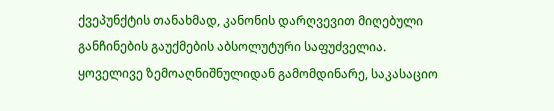ქვეპუნქტის თანახმად, კანონის დარღვევით მიღებული განჩინების გაუქმების აბსოლუტური საფუძველია.
ყოველივე ზემოაღნიშნულიდან გამომდინარე, საკასაციო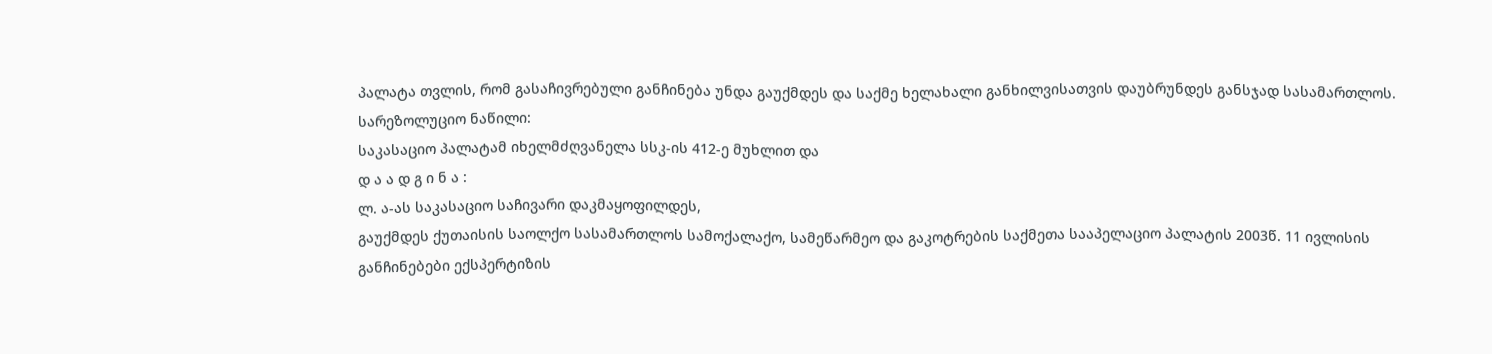პალატა თვლის, რომ გასაჩივრებული განჩინება უნდა გაუქმდეს და საქმე ხელახალი განხილვისათვის დაუბრუნდეს განსჯად სასამართლოს.
სარეზოლუციო ნაწილი:
საკასაციო პალატამ იხელმძღვანელა სსკ-ის 412-ე მუხლით და
დ ა ა დ გ ი ნ ა :
ლ. ა-ას საკასაციო საჩივარი დაკმაყოფილდეს,
გაუქმდეს ქუთაისის საოლქო სასამართლოს სამოქალაქო, სამეწარმეო და გაკოტრების საქმეთა სააპელაციო პალატის 2003წ. 11 ივლისის განჩინებები ექსპერტიზის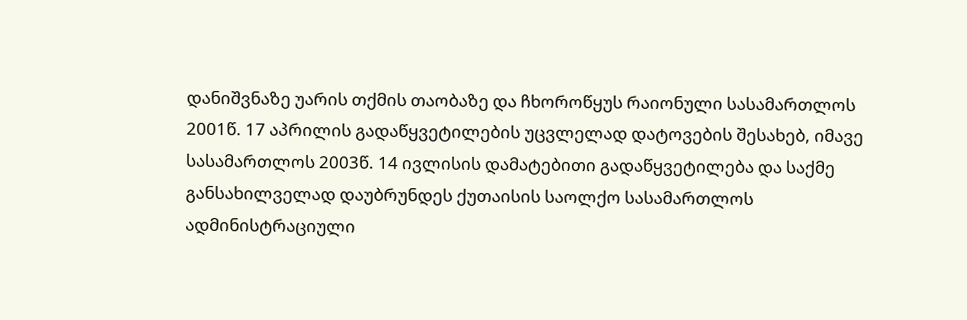დანიშვნაზე უარის თქმის თაობაზე და ჩხოროწყუს რაიონული სასამართლოს 2001წ. 17 აპრილის გადაწყვეტილების უცვლელად დატოვების შესახებ, იმავე სასამართლოს 2003წ. 14 ივლისის დამატებითი გადაწყვეტილება და საქმე განსახილველად დაუბრუნდეს ქუთაისის საოლქო სასამართლოს ადმინისტრაციული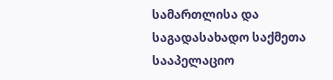სამართლისა და საგადასახადო საქმეთა სააპელაციო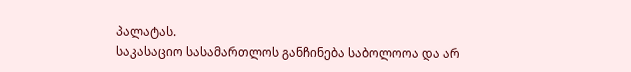პალატას.
საკასაციო სასამართლოს განჩინება საბოლოოა და არ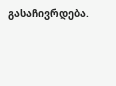გასაჩივრდება.